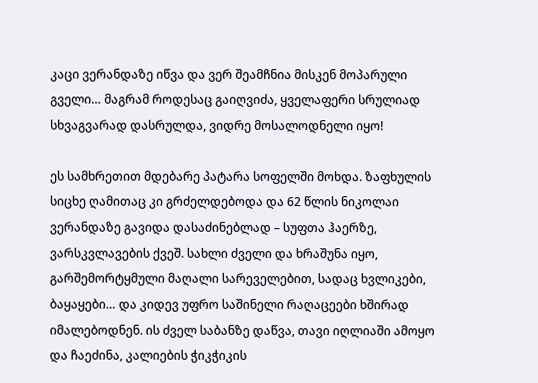კაცი ვერანდაზე იწვა და ვერ შეამჩნია მისკენ მოპარული გველი… მაგრამ როდესაც გაიღვიძა, ყველაფერი სრულიად სხვაგვარად დასრულდა, ვიდრე მოსალოდნელი იყო!

ეს სამხრეთით მდებარე პატარა სოფელში მოხდა. ზაფხულის სიცხე ღამითაც კი გრძელდებოდა და 62 წლის ნიკოლაი ვერანდაზე გავიდა დასაძინებლად – სუფთა ჰაერზე, ვარსკვლავების ქვეშ. სახლი ძველი და ხრაშუნა იყო, გარშემორტყმული მაღალი სარეველებით, სადაც ხვლიკები, ბაყაყები… და კიდევ უფრო საშინელი რაღაცეები ხშირად იმალებოდნენ. ის ძველ საბანზე დაწვა, თავი იღლიაში ამოყო და ჩაეძინა, კალიების ჭიკჭიკის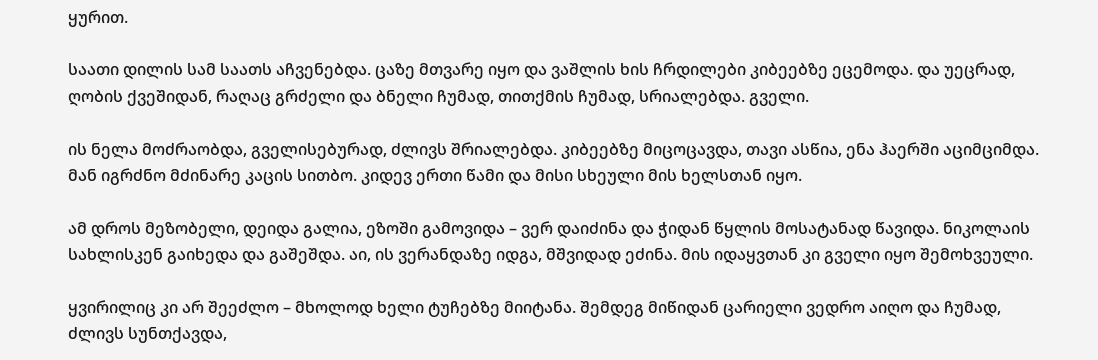ყურით.

საათი დილის სამ საათს აჩვენებდა. ცაზე მთვარე იყო და ვაშლის ხის ჩრდილები კიბეებზე ეცემოდა. და უეცრად, ღობის ქვეშიდან, რაღაც გრძელი და ბნელი ჩუმად, თითქმის ჩუმად, სრიალებდა. გველი.

ის ნელა მოძრაობდა, გველისებურად, ძლივს შრიალებდა. კიბეებზე მიცოცავდა, თავი ასწია, ენა ჰაერში აციმციმდა. მან იგრძნო მძინარე კაცის სითბო. კიდევ ერთი წამი და მისი სხეული მის ხელსთან იყო.

ამ დროს მეზობელი, დეიდა გალია, ეზოში გამოვიდა – ვერ დაიძინა და ჭიდან წყლის მოსატანად წავიდა. ნიკოლაის სახლისკენ გაიხედა და გაშეშდა. აი, ის ვერანდაზე იდგა, მშვიდად ეძინა. მის იდაყვთან კი გველი იყო შემოხვეული.

ყვირილიც კი არ შეეძლო – მხოლოდ ხელი ტუჩებზე მიიტანა. შემდეგ მიწიდან ცარიელი ვედრო აიღო და ჩუმად, ძლივს სუნთქავდა,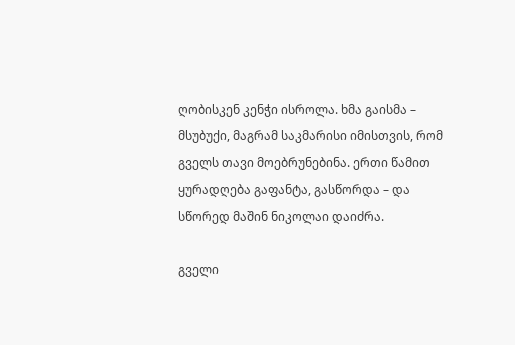ღობისკენ კენჭი ისროლა. ხმა გაისმა – მსუბუქი, მაგრამ საკმარისი იმისთვის, რომ გველს თავი მოებრუნებინა. ერთი წამით ყურადღება გაფანტა, გასწორდა – და სწორედ მაშინ ნიკოლაი დაიძრა.

გველი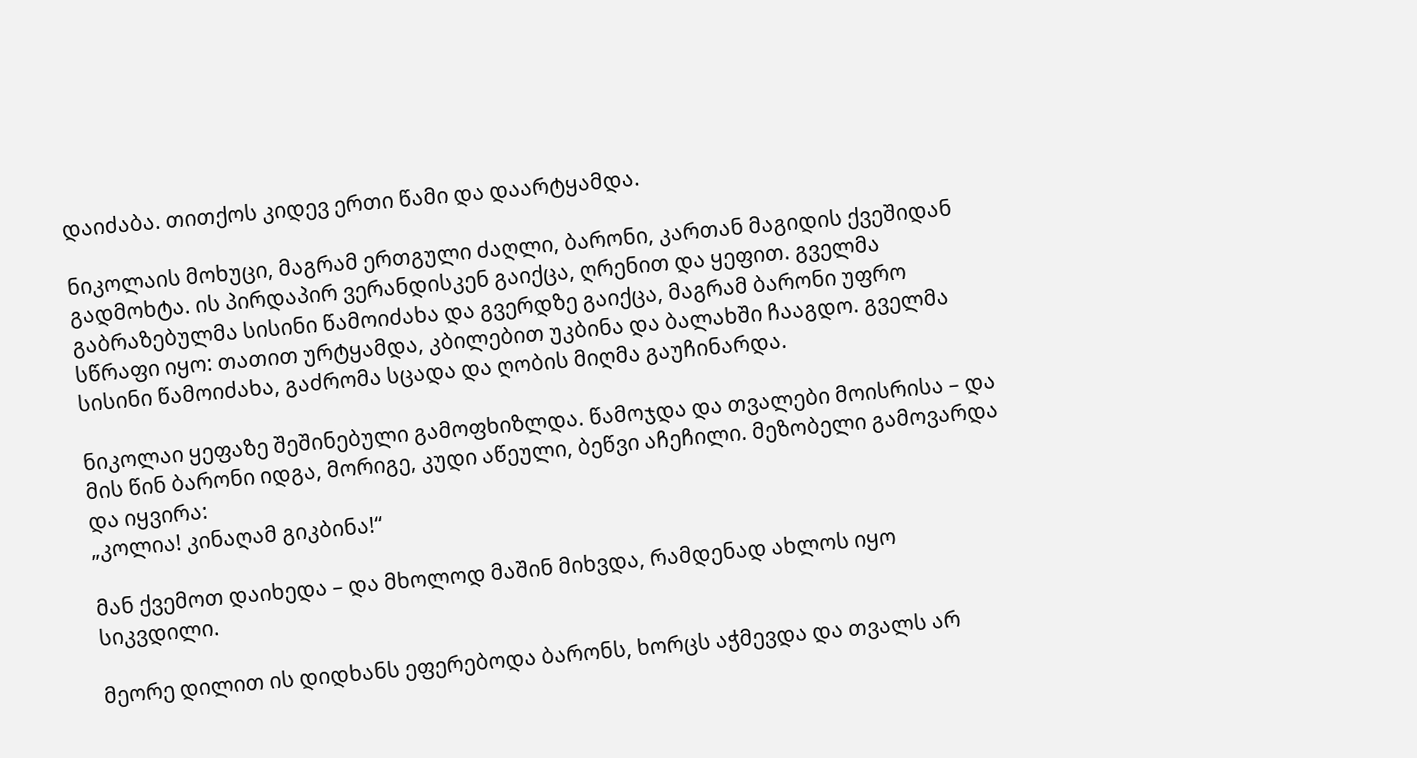დაიძაბა. თითქოს კიდევ ერთი წამი და დაარტყამდა.

ნიკოლაის მოხუცი, მაგრამ ერთგული ძაღლი, ბარონი, კართან მაგიდის ქვეშიდან გადმოხტა. ის პირდაპირ ვერანდისკენ გაიქცა, ღრენით და ყეფით. გველმა გაბრაზებულმა სისინი წამოიძახა და გვერდზე გაიქცა, მაგრამ ბარონი უფრო სწრაფი იყო: თათით ურტყამდა, კბილებით უკბინა და ბალახში ჩააგდო. გველმა სისინი წამოიძახა, გაძრომა სცადა და ღობის მიღმა გაუჩინარდა.

ნიკოლაი ყეფაზე შეშინებული გამოფხიზლდა. წამოჯდა და თვალები მოისრისა – და მის წინ ბარონი იდგა, მორიგე, კუდი აწეული, ბეწვი აჩეჩილი. მეზობელი გამოვარდა და იყვირა:
„კოლია! კინაღამ გიკბინა!“

მან ქვემოთ დაიხედა – და მხოლოდ მაშინ მიხვდა, რამდენად ახლოს იყო სიკვდილი.

მეორე დილით ის დიდხანს ეფერებოდა ბარონს, ხორცს აჭმევდა და თვალს არ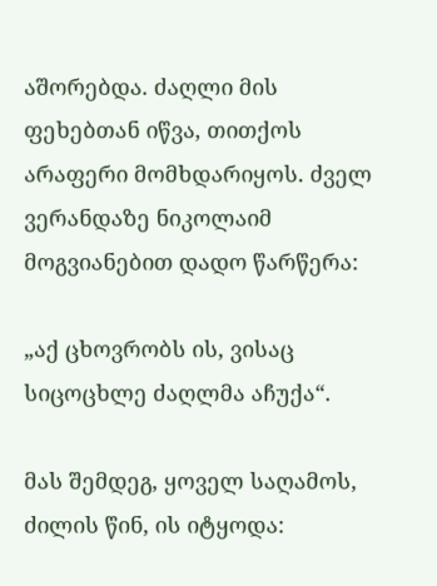აშორებდა. ძაღლი მის ფეხებთან იწვა, თითქოს არაფერი მომხდარიყოს. ძველ ვერანდაზე ნიკოლაიმ მოგვიანებით დადო წარწერა:

„აქ ცხოვრობს ის, ვისაც სიცოცხლე ძაღლმა აჩუქა“.

მას შემდეგ, ყოველ საღამოს, ძილის წინ, ის იტყოდა: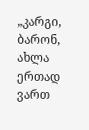„კარგი, ბარონ, ახლა ერთად ვართ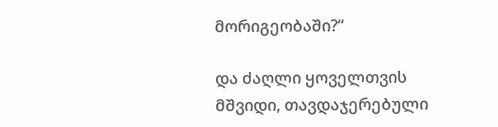მორიგეობაში?“

და ძაღლი ყოველთვის მშვიდი, თავდაჯერებული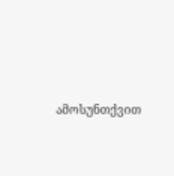ამოსუნთქვით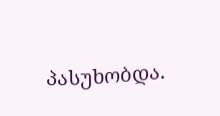პასუხობდა.